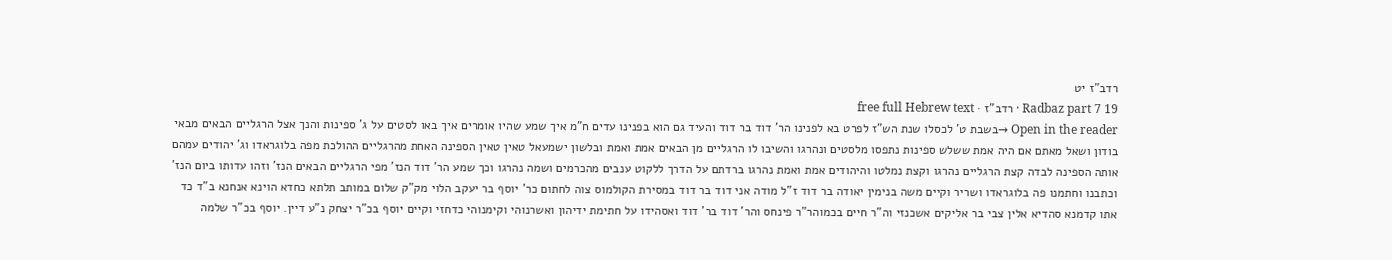רדב"ז יט
Radbaz part 7 19 · רדב"ז · free full Hebrew text
Open in the reader →בשבת ט' לכסלו שנת הש"ז לפרט בא לפנינו הר' דוד בר דוד והעיד גם הוא בפנינו עדים ח"מ איך שמע שהיו אומרים איך באו לסטים על ג' ספינות והנך אצל הרגליים הבאים מבאי בודון ושאל מאתם אם היה אמת ששלש ספינות נתפסו מלסטים ונהרגו והשיבו לו הרגליים מן הבאים אמת ואמת ובלשון ישמעאל טאין טאין הספינה האחת מהרגליים ההולכת מפה בלוגראדו וג' יהודים עמהם אותה הספינה לבדה קצת הרגליים נהרגו וקצת נמלטו והיהודים אמת ואמת נהרגו ברדתם על הדרך ללקוט ענבים מהכרמים ושמה נהרגו וכך שמע הר' דוד הנז' מפי הרגליים הבאים הנז' וזהו עדותו ביום הנז' וכתבנו וחתמנו פה בלוגראדו ושריר וקיים משה בנימין יאודה בר דוד ז"ל מודה אני דוד בר דוד במסירת הקולמוס צוה לחתום כר' יוסף בר יעקב הלוי מק"ק שלום במותב תלתא כחדא הוינא אנחנא ב"ד כד אתו קדמנא סהדיא אלין צבי בר אליקים אשכנזי וה"ר חיים בכמוהר"ר פינחס והר' דוד בר' דוד ואסהידו על חתימת ידיהון ואשרנוהי וקימנוהי כדחזי וקיים יוסף בכ"ר יצחק נ"ע דיין. יוסף בכ"ר שלמה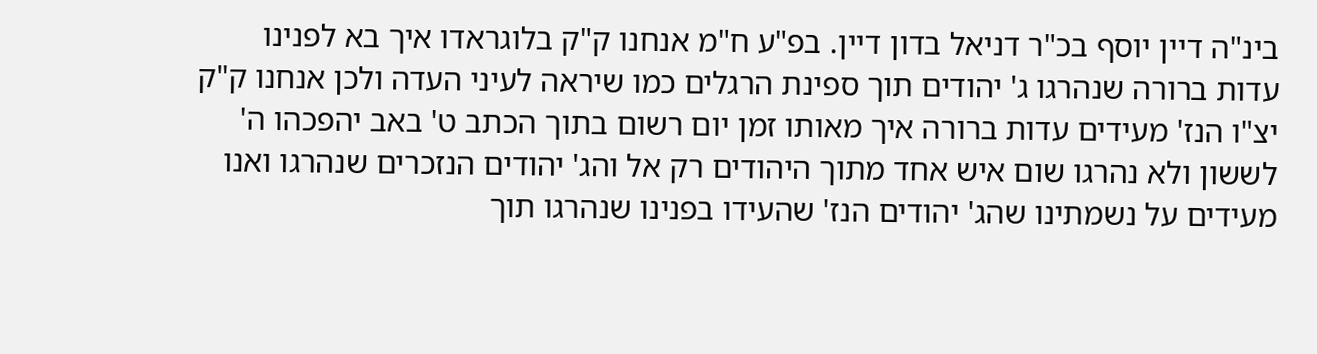בינ"ה דיין יוסף בכ"ר דניאל בדון דיין. בפ"ע ח"מ אנחנו ק"ק בלוגראדו איך בא לפנינו עדות ברורה שנהרגו ג' יהודים תוך ספינת הרגלים כמו שיראה לעיני העדה ולכן אנחנו ק"ק יצ"ו הנז' מעידים עדות ברורה איך מאותו זמן יום רשום בתוך הכתב ט' באב יהפכהו ה' לששון ולא נהרגו שום איש אחד מתוך היהודים רק אל והג' יהודים הנזכרים שנהרגו ואנו מעידים על נשמתינו שהג' יהודים הנז' שהעידו בפנינו שנהרגו תוך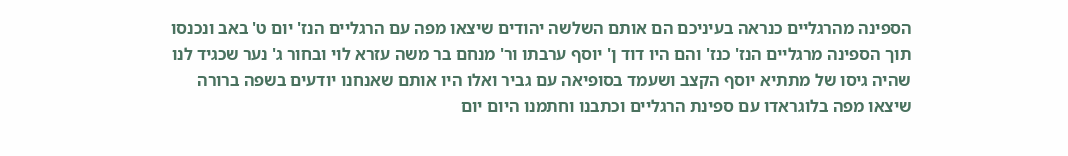הספינה מהרגליים כנראה בעיניכם הם אותם השלשה יהודים שיצאו מפה עם הרגליים הנז' יום ט' באב ונכנסו תוך הספינה מרגליים הנז' כנז' והם היו דוד ן' יוסף ערבתו ור' מנחם בר משה עזרא לוי ובחור ג' נער שכגיד לנו שהיה גיסו של מתתיא יוסף הקצב ושעמד בסופיאה עם גביר ואלו היו אותם שאנחנו יודעים בשפה ברורה שיצאו מפה בלוגראדו עם ספינת הרגליים וכתבנו וחתמנו היום יום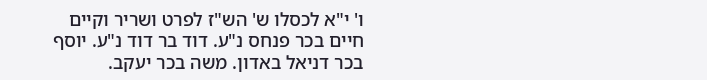ו' י"א לכסלו ש' הש"ז לפרט ושריר וקיים חיים בכר פנחס נ"ע. דוד בר דוד נ"ע. יוסף בכר דניאל באדון. משה בכר יעקב.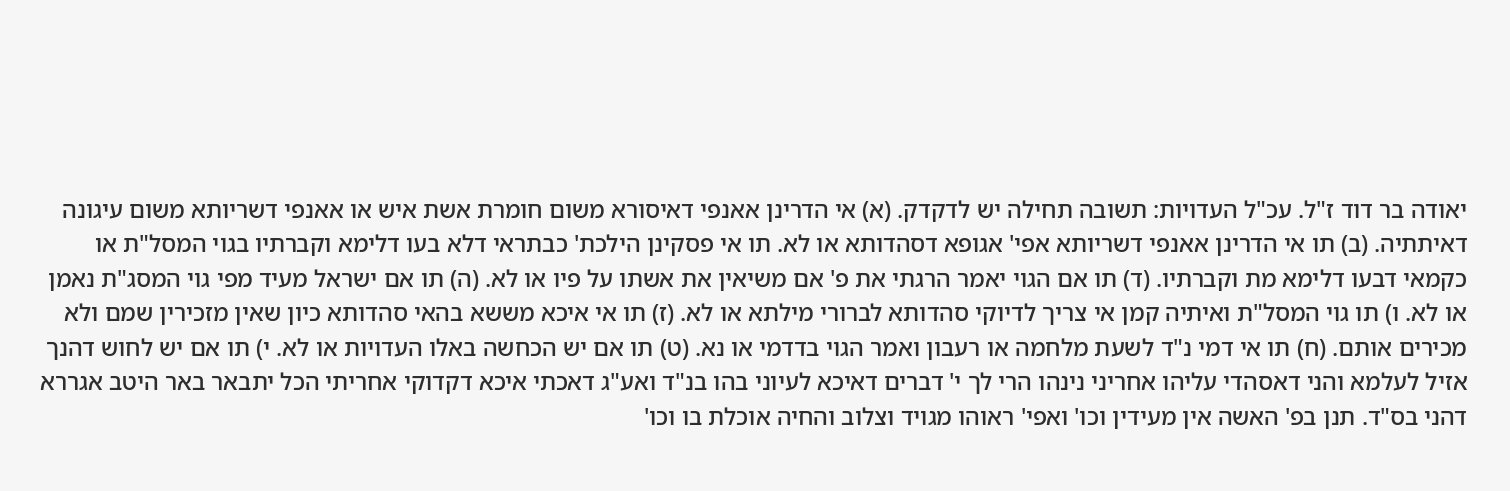יאודה בר דוד ז"ל. עכ"ל העדויות: תשובה תחילה יש לדקדק. (א) אי הדרינן אאנפי דאיסורא משום חומרת אשת איש או אאנפי דשריותא משום עיגונה דאיתתיה. (ב) תו אי הדרינן אאנפי דשריותא אפי' אגופא דסהדותא או לא. תו אי פסקינן הילכת' כבתראי דלא בעו דלימא וקברתיו בגוי המסל"ת או כקמאי דבעו דלימא מת וקברתיו. (ד) תו אם הגוי יאמר הרגתי את פ' אם משיאין את אשתו על פיו או לא. (ה) תו אם ישראל מעיד מפי גוי המסג"ת נאמן או לא. ו) תו גוי המסל"ת ואיתיה קמן אי צריך לדיוקי סהדותא לברורי מילתא או לא. (ז) תו אי איכא מששא בהאי סהדותא כיון שאין מזכירין שמם ולא מכירים אותם. (ח) תו אי דמי נ"ד לשעת מלחמה או רעבון ואמר הגוי בדדמי או נא. (ט) תו אם יש הכחשה באלו העדויות או לא. י) תו אם יש לחוש דהנך אזיל לעלמא והני דאסהדי עליהו אחריני נינהו הרי לך י' דברים דאיכא לעיוני בהו בנ"ד ואע"ג דאכתי איכא דקדוקי אחריתי הכל יתבאר באר היטב אגררא דהני בס"ד. תנן בפ' האשה אין מעידין וכו' ואפי' ראוהו מגויד וצלוב והחיה אוכלת בו וכו'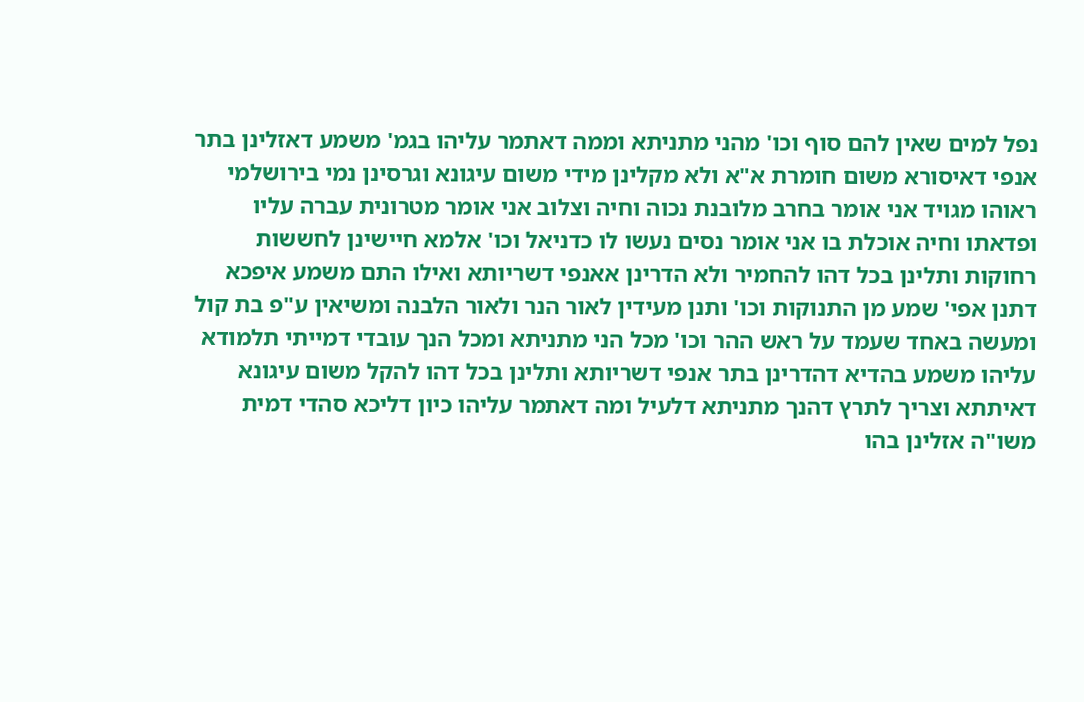נפל למים שאין להם סוף וכו' מהני מתניתא וממה דאתמר עליהו בגמ' משמע דאזלינן בתר אנפי דאיסורא משום חומרת א"א ולא מקלינן מידי משום עיגונא וגרסינן נמי בירושלמי ראוהו מגויד אני אומר בחרב מלובנת נכוה וחיה וצלוב אני אומר מטרונית עברה עליו ופדאתו וחיה אוכלת בו אני אומר נסים נעשו לו כדניאל וכו' אלמא חיישינן לחששות רחוקות ותלינן בכל דהו להחמיר ולא הדרינן אאנפי דשריותא ואילו התם משמע איפכא דתנן אפי' שמע מן התנוקות וכו' ותנן מעידין לאור הנר ולאור הלבנה ומשיאין ע"פ בת קול ומעשה באחד שעמד על ראש ההר וכו' מכל הני מתניתא ומכל הנך עובדי דמייתי תלמודא עליהו משמע בהדיא דהדרינן בתר אנפי דשריותא ותלינן בכל דהו להקל משום עיגונא דאיתתא וצריך לתרץ דהנך מתניתא דלעיל ומה דאתמר עליהו כיון דליכא סהדי דמית משו"ה אזלינן בהו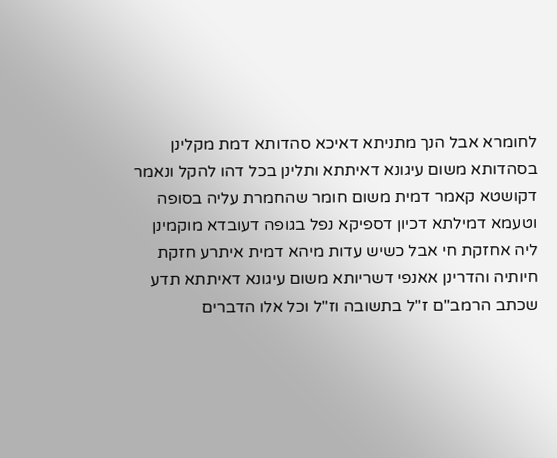לחומרא אבל הנך מתניתא דאיכא סהדותא דמת מקלינן בסהדותא משום עיגונא דאיתתא ותלינן בכל דהו להקל ונאמר דקושטא קאמר דמית משום חומר שהחמרת עליה בסופה וטעמא דמילתא דכיון דספיקא נפל בגופה דעובדא מוקמינן ליה אחזקת חי אבל כשיש עדות מיהא דמית איתרע חזקת חיותיה והדרינן אאנפי דשריותא משום עיגונא דאיתתא תדע שכתב הרמב"ם ז"ל בתשובה וז"ל וכל אלו הדברים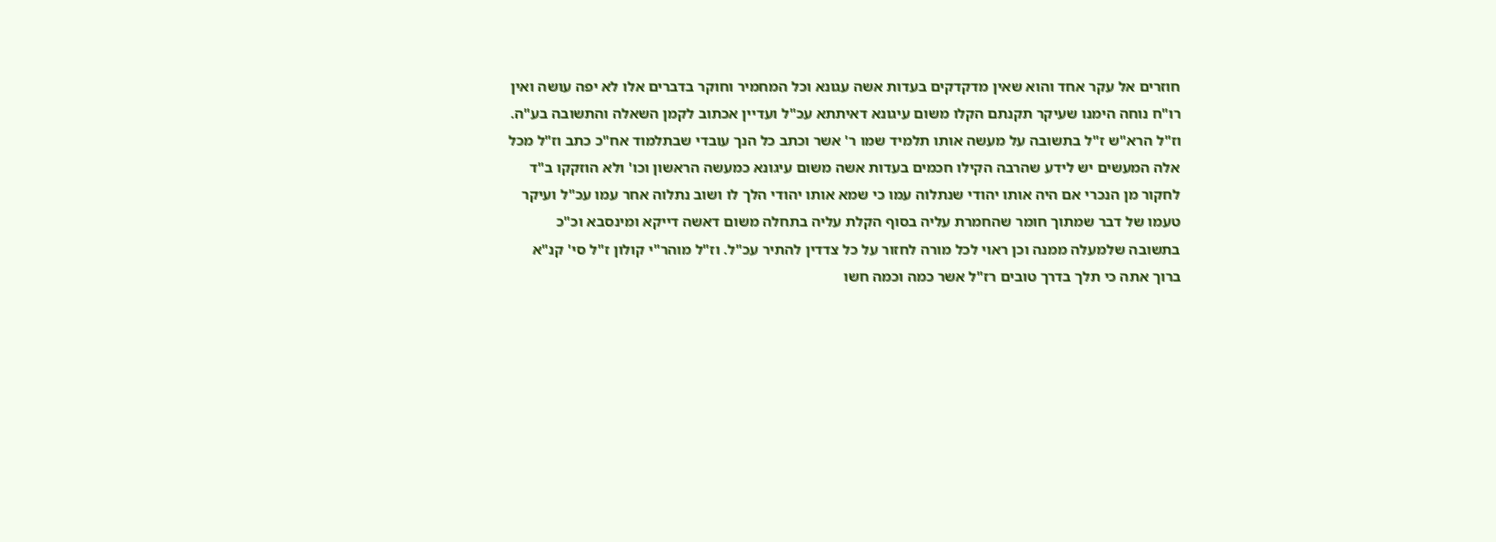חוזרים אל עקר אחד והוא שאין מדקדקים בעדות אשה עגונא וכל המחמיר וחוקר בדברים אלו לא יפה עושה ואין רו"ח נוחה הימנו שעיקר תקנתם הקלו משום עיגונא דאיתתא עכ"ל ועדיין אכתוב לקמן השאלה והתשובה בע"ה. וז"ל הרא"ש ז"ל בתשובה על מעשה אותו תלמיד שמו ר' אשר וכתב כל הנך עובדי שבתלמוד אח"כ כתב וז"ל מכל אלה המעשים יש לידע שהרבה הקילו חכמים בעדות אשה משום עיגונא כמעשה הראשון וכו' ולא הוזקקו ב"ד לחקור מן הנכרי אם היה אותו יהודי שנתלוה עמו כי שמא אותו יהודי הלך לו ושוב נתלוה אחר עמו עכ"ל ועיקר טעמו של דבר שמתוך חומר שהחמרת עליה בסוף הקלת עליה בתחלה משום דאשה דייקא ומינסבא וכ"כ בתשובה שלמעלה ממנה וכן ראוי לכל מורה לחזור על כל צדדין להתיר עכ"ל. וז"ל מוהר"י קולון ז"ל סי' קנ"א ברוך אתה כי תלך בדרך טובים רז"ל אשר כמה וכמה חשו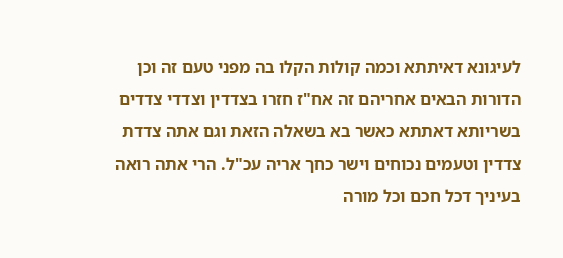לעיגונא דאיתתא וכמה קולות הקלו בה מפני טעם זה וכן הדורות הבאים אחריהם זה אח"ז חזרו בצדדין וצדדי צדדים בשריותא דאתתא כאשר בא בשאלה הזאת וגם אתה צדדת צדדין וטעמים נכוחים וישר כחך אריה עכ"ל. הרי אתה רואה בעיניך דכל חכם וכל מורה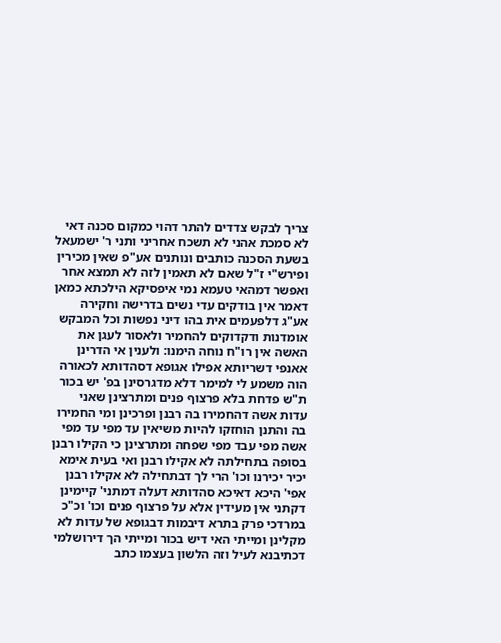צריך לבקש צדדים להתר דהוי כמקום סכנה דאי לא סמכת אהני לא תשכח אחריני ותני ר' ישמעאל בשעת הסכנה כותבים ונותנים אע"פ שאין מכירין ופירש"י ז"ל שאם לא תאמין לזה לא תמצא אחר ואפשר דמהאי טעמא נמי איפסיקא הילכתא כמאן דאמר אין בודקים עדי נשים בדרישה וחקירה אע"ג דלפעמים אית בהו דיני נפשות וכל המבקש אומדנות ודקדוקים להחמיר ולאסור לעגן את האשה אין רו"ח נוחה הימנו: ולענין אי הדרינן אאנפי דשריותא אפילו אגופא דסהדותא לכאורה הוה משמע לי למימר דלא מדגרסינן בפ' יש בכור ת"ש פדחת בלא פרצוף פנים ומתרצינן שאני עדות אשה דהחמירו בה רבנן ופרכינן ומי החמירו בה והתנן הוחזקו להיות משיאין עד מפי עד מפי אשה מפי עבד מפי שפחה ומתרצינן כי הקילו רבנן בסופה בתחילתה לא אקילו רבנן ואי בעית אימא יכיר יכירנו וכו' הרי לך דבתחילה לא אקילו רבנן אפי' היכא דאיכא סהדותא דעלה דמתני' קיימינן דקתני אין מעידין אלא על פרצוף פנים וכו' וכ"כ במרדכי פרק בתרא דיבמות דבגופא של עדות לא מקלינן ומייתי האי דיש בכור ומייתי הך דירושלמי דכתיבנא לעיל וזה הלשון בעצמו כתב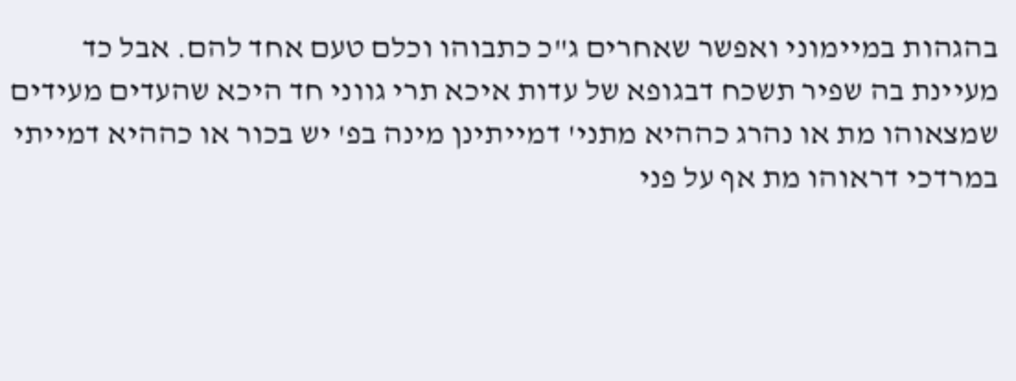בהגהות במיימוני ואפשר שאחרים ג"כ כתבוהו וכלם טעם אחד להם. אבל כד מעיינת בה שפיר תשכח דבגופא של עדות איכא תרי גווני חד היכא שהעדים מעידים שמצאוהו מת או נהרג כההיא מתני' דמייתינן מינה בפ' יש בכור או כההיא דמייתי במרדכי דראוהו מת אף על פני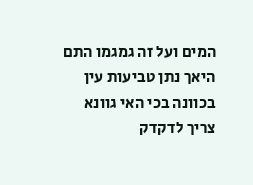המים ועל זה גמגמו התם היאך נתן טביעות עין בכוונה בכי האי גוונא צריך לדקדק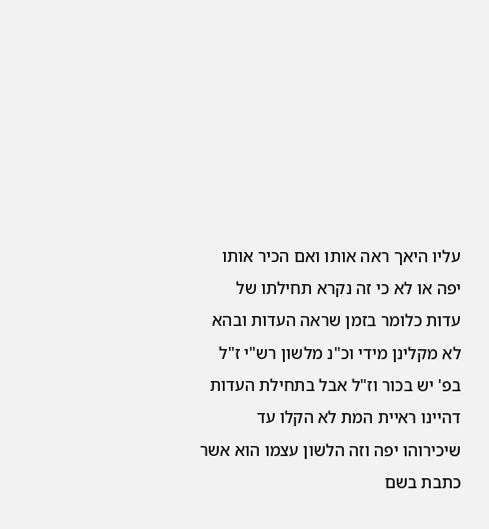עליו היאך ראה אותו ואם הכיר אותו יפה או לא כי זה נקרא תחילתו של עדות כלומר בזמן שראה העדות ובהא לא מקלינן מידי וכ"נ מלשון רש"י ז"ל בפ' יש בכור וז"ל אבל בתחילת העדות דהיינו ראיית המת לא הקלו עד שיכירוהו יפה וזה הלשון עצמו הוא אשר כתבת בשם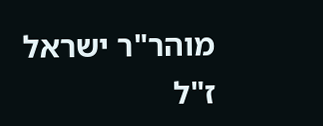מוהר"ר ישראל ז"ל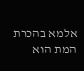אלמא בהכרת המת הוא